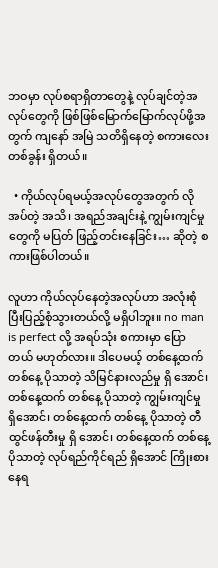ဘဝမှာ လုပ်စရာရှိတာတွေနဲ့ လုပ်ချင်တဲ့အလုပ်တွေကို ဖြစ်ဖြစ်မြောက်မြောက်လုပ်ဖို့အတွက် ကျနော် အမြဲ သတိရှိနေတဲ့ စကားလေး တစ်ခွန်း ရှိတယ်။

  • ကိုယ်လုပ်ရမယ့်အလုပ်တွေအတွက် လိုအပ်တဲ့ အသိ၊ အရည်အချင်းနဲ့ ကျွမ်းကျင်မှုတွေကို မပြတ် ဖြည့်တင်းနေခြင်း… ဆိုတဲ့ စကားဖြစ်ပါတယ်။

လူဟာ ကိုယ်လုပ်နေတဲ့အလုပ်ဟာ အလုံးစုံ ပြီးပြည့်စုံသွားတယ်လို့ မရှိပါဘူး။ no man is perfect လို့ အရပ်သုံး စကားမှာ ပြောတယ် မဟုတ်လား။ ဒါပေမယ့် တစ်နေ့ထက် တစ်နေ့ ပိုသာတဲ့ သိမြင်နားလည်မှု ရှိ အောင်၊ တစ်နေ့ထက် တစ်နေ့ ပိုသာတဲ့ ကျွမ်းကျင်မှု ရှိအောင်၊ တစ်နေ့ထက် တစ်နေ့ ပိုသာတဲ့ တီထွင်ဖန်တီးမှု ရှိ အောင်၊ တစ်နေ့ထက် တစ်နေ့ ပိုသာတဲ့ လုပ်ရည်ကိုင်ရည် ရှိအောင် ကြိုးစားနေရ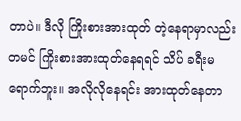တာပဲ။ ဒီလို ကြိုးစားအားထုတ် တဲ့နေရာမှာလည်း တမင် ကြိုးစားအားထုတ်နေရရင် သိပ် ခရီးမရောက်ဘူး။ အလိုလိုနေရင်း အားထုတ်နေတာ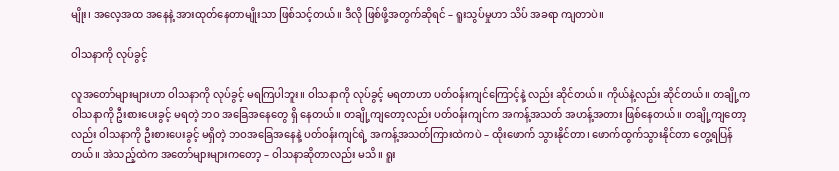မျိုး၊ အလေ့အထ အနေနဲ့ အားထုတ်နေတာမျိုးသာ ဖြစ်သင့်တယ်။ ဒီလို ဖြစ်ဖို့အတွက်ဆိုရင် – ရူးသွပ်မှုဟာ သိပ် အခရာ ကျတာပဲ။

ဝါသနာကို လုပ်ခွင့်

လူအတော်များများဟာ ဝါသနာကို လုပ်ခွင့် မရကြပါဘူး။ ဝါသနာကို လုပ်ခွင့် မရတာဟာ ပတ်ဝန်းကျင်ကြောင့်နဲ့ လည်း ဆိုင်တယ်။ ကိုယ်နဲ့လည်း ဆိုင်တယ်။ တချို့က ဝါသနာကို ဦးစားပေးခွင့် မရတဲ့ ဘဝ အခြေအနေတွေ ရှိ နေတယ်။ တချို့ကျတော့လည်း ပတ်ဝန်းကျင်က အကန့်အသတ် အဟန့်အတား ဖြစ်နေတယ်။ တချို့ကျတော့ လည်း ဝါသနာကို ဦးစားပေးခွင့် မရှိတဲ့ ဘဝအခြေအနေနဲ့ ပတ်ဝန်းကျင်ရဲ့ အကန့်အသတ်ကြားထဲကပဲ – ထိုးဖောက် သွားနိုင်တာ၊ ဖောက်ထွက်သွားနိုင်တာ တွေ့ရပြန်တယ်။ အဲသည့်ထဲက အတော်များများကတော့ – ဝါသနာဆိုတာလည်း မသိ။ ရူး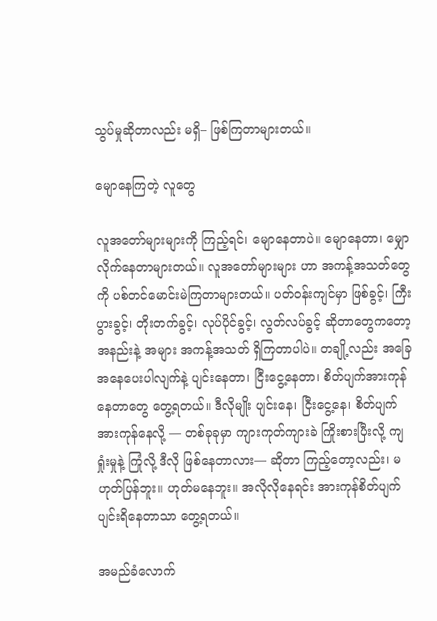သွပ်မှုဆိုတာလည်း မရှိ– ဖြစ်ကြတာများတယ်။

မျောနေကြတဲ့ လူတွေ

လူအတော်များများကို ကြည့်ရင်၊ မျောနေတာပဲ။ မျောနေတာ၊ မျှောလိုက်နေတာများတယ်။ လူအတော်များများ ဟာ အကန့်အသတ်တွေကို ပစ်တင်မောင်းမဲကြတာများတယ်။ ပတ်ဝန်းကျင်မှာ ဖြစ်ခွင့်၊ ကြီးပွားခွင့်၊ တိုးတက်ခွင့်၊ လုပ်ပိုင်ခွင့်၊ လွတ်လပ်ခွင့် ဆိုတာတွေကတော့ အနည်းနဲ့ အများ အကန့်အသတ် ရှိကြတာပါပဲ။ တချို့လည်း အခြေအနေပေးပါလျက်နဲ့ ပျင်းနေတာ၊ ငြီးငွေ့နေတာ၊ စိတ်ပျက်အားကုန်နေတာတွေ တွေ့ရတယ်။ ဒီလိုမျိုး ပျင်းနေ၊ ငြီးငွေ့နေ၊ စိတ်ပျက်အားကုန်နေလို့ — တစ်ခုခုမှာ ကျားကုတ်ကျားခဲ ကြိုးစားပြီးလို့ ကျရှုံးမှုနဲ့ ကြုံလို့ ဒီလို ဖြစ်နေတာလား— ဆိုတာ ကြည့်တော့လည်း၊ မဟုတ်ပြန်ဘူး။ ဟုတ်မနေဘူး။ အလိုလိုနေရင်း အားကုန်စိတ်ပျက် ပျင်းရိနေတာသာ တွေ့ရတယ်။

အမည်ခံလောက်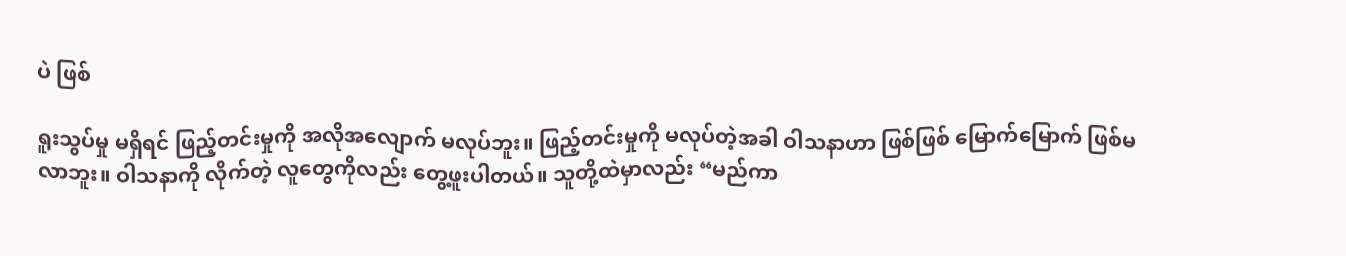ပဲ ဖြစ်

ရူးသွပ်မှု မရှိရင် ဖြည့်တင်းမှုကို အလိုအလျောက် မလုပ်ဘူး။ ဖြည့်တင်းမှုကို မလုပ်တဲ့အခါ ဝါသနာဟာ ဖြစ်ဖြစ် မြောက်မြောက် ဖြစ်မလာဘူး။ ဝါသနာကို လိုက်တဲ့ လူတွေကိုလည်း တွေ့ဖူးပါတယ်။ သူတို့ထဲမှာလည်း “မည်ကာ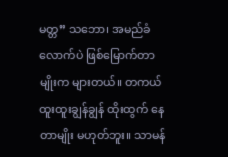မတ္တ” သဘော၊ အမည်ခံလောက်ပဲ ဖြစ်မြောက်တာမျိုးက များတယ်။ တကယ် ထူးထူးချွန်ချွန် ထိုးထွက် နေတာမျိုး မဟုတ်ဘူး။ သာမန်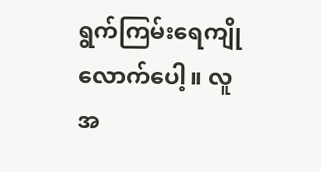ရွက်ကြမ်းရေကျိုလောက်ပေါ့။ လူအ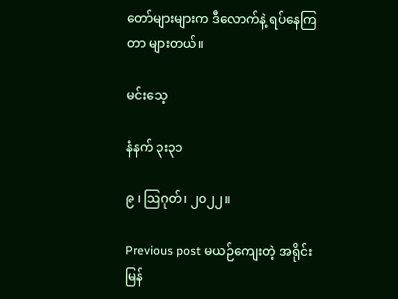တော်များများက ဒီလောက်နဲ့ ရပ်နေကြတာ များတယ်။

မင်းသေ့

နံနက် ၃း၃၁

၉ ၊ ဩဂုတ်၊ ၂၀၂၂။

Previous post မယဉ်ကျေးတဲ့ အရိုင်း မြန်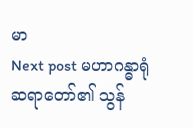မာ
Next post မဟာဂန္ဓာရုံဆရာတော်၏ သွန်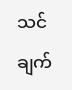သင်ချက်